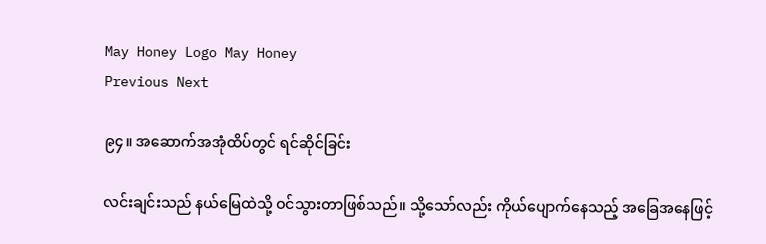May Honey Logo May Honey
Previous Next

၉၄။ အဆောက်အအုံထိပ်တွင် ရင်ဆိုင်ခြင်း

လင်းချင်းသည် နယ်မြေထဲသို့ ဝင်သွားတာဖြစ်သည်။ သို့သော်လည်း ကိုယ်ပျောက်နေသည့် အခြေအနေဖြင့်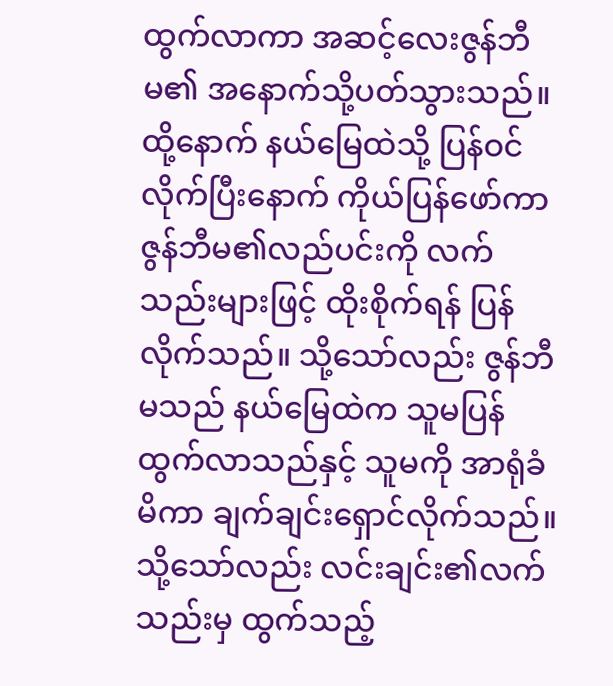ထွက်လာကာ အဆင့်လေးဇွန်ဘီမ၏ အနောက်သို့ပတ်သွားသည်။ ထို့နောက် နယ်မြေထဲသို့ ပြန်ဝင်လိုက်ပြီးနောက် ကိုယ်ပြန်ဖော်ကာ ဇွန်ဘီမ၏လည်ပင်းကို လက်သည်းများဖြင့် ထိုးစိုက်ရန် ပြန်လိုက်သည်။ သို့သော်လည်း ဇွန်ဘီမသည် နယ်မြေထဲက သူမပြန်ထွက်လာသည်နှင့် သူမကို အာရုံခံမိကာ ချက်ချင်းရှောင်လိုက်သည်။ သို့သော်လည်း လင်းချင်း၏လက်သည်းမှ ထွက်သည့်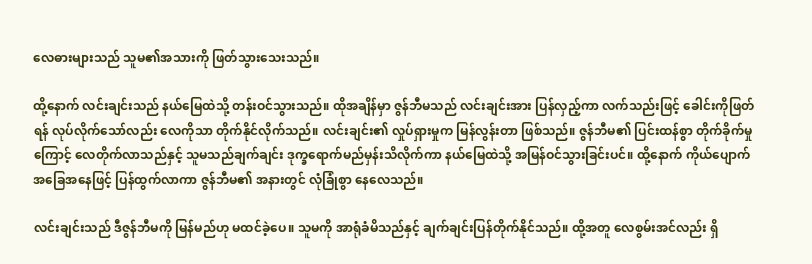လေဓားများသည် သူမ၏အသားကို ဖြတ်သွားသေးသည်။

ထို့နောက် လင်းချင်းသည် နယ်မြေထဲသို့ တန်းဝင်သွားသည်။ ထိုအချိန်မှာ ဇွန်ဘီမသည် လင်းချင်းအား ပြန်လှည့်ကာ လက်သည်းဖြင့် ခေါင်းကိုဖြတ်ရန် လုပ်လိုက်သော်လည်း လေကိုသာ တိုက်နိုင်လိုက်သည်။ လင်းချင်း၏ လှုပ်ရှားမှုက မြန်လွန်းတာ ဖြစ်သည်။ ဇွန်ဘီမ၏ ပြင်းထန်စွာ တိုက်ခိုက်မှုကြောင့် လေတိုက်လာသည်နှင့် သူမသည်ချက်ချင်း ဒုက္ခရောက်မည်မှန်းသိလိုက်ကာ နယ်မြေထဲသို့ အမြန်ဝင်သွားခြင်းပင်။ ထို့နောက် ကိုယ်ပျောက်အခြေအနေဖြင့် ပြန်ထွက်လာကာ ဇွန်ဘီမ၏ အနားတွင် လုံခြုံစွာ နေလေသည်။

လင်းချင်းသည် ဒီဇွန်ဘီမကို မြန်မည်ဟု မထင်ခဲ့ပေ။ သူမကို အာရုံခံမိသည်နှင့် ချက်ချင်းပြန်တိုက်နိုင်သည်။ ထို့အတူ လေစွမ်းအင်လည်း ရှိ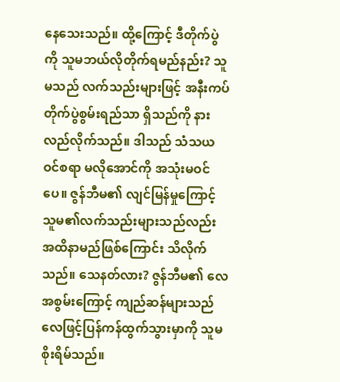နေသေးသည်။ ထို့ကြောင့် ဒီတိုက်ပွဲကို သူမဘယ်လိုတိုက်ရမည်နည်း? သူမသည် လက်သည်းများဖြင့် အနီးကပ်တိုက်ပွဲစွမ်းရည်သာ ရှိသည်ကို နားလည်လိုက်သည်။ ဒါသည် သံသယဝင်စရာ မလိုအောင်ကို အသုံးမဝင်ပေ။ ဇွန်ဘီမ၏ လျင်မြန်မှုကြောင့် သူမ၏လက်သည်းများသည်လည်း အထိနာမည်ဖြစ်ကြောင်း သိလိုက်သည်။ သေနတ်လား? ဇွန်ဘီမ၏ လေအစွမ်းကြောင့် ကျည်ဆန်များသည် လေဖြင့်ပြန်ကန်ထွက်သွားမှာကို သူမစိုးရိမ်သည်။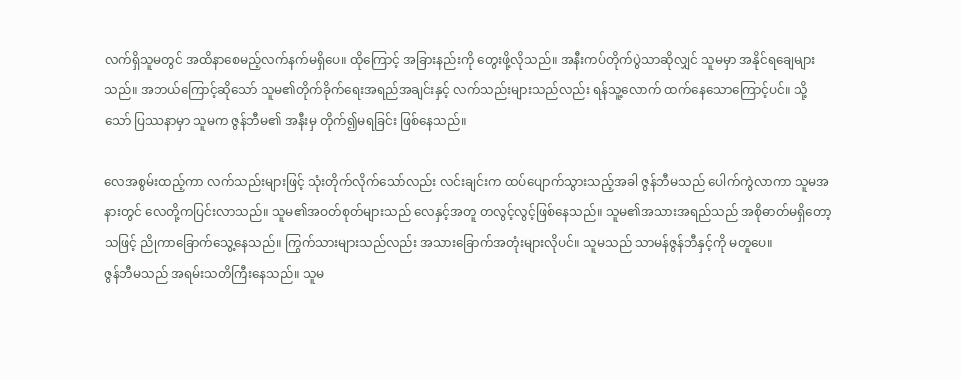လက်ရှိသူမတွင် အထိနာစေမည့်လက်နက်မရှိပေ။ ထိုကြောင့် အခြားနည်းကို တွေးဖို့လိုသည်။ အနီးကပ်တိုက်ပွဲသာဆိုလျှင် သူမမှာ အနိုင်ရချေများသည်။ အဘယ်ကြောင့်ဆိုသော် သူမ၏တိုက်ခိုက်ရေးအရည်အချင်းနှင့် လက်သည်းများသည်လည်း ရန်သူ့လောက် ထက်နေသောကြောင့်ပင်။ သို့သော် ပြဿနာမှာ သူမက ဇွန်ဘီမ၏ အနီးမှ တိုက်၍မရခြင်း ဖြစ်နေသည်။

လေအစွမ်းထည့်ကာ လက်သည်းများဖြင့် သုံးတိုက်လိုက်သော်လည်း လင်းချင်းက ထပ်ပျောက်သွားသည့်အခါ ဇွန်ဘီမသည် ပေါက်ကွဲလာကာ သူမအနားတွင် လေတို့ကပြင်းလာသည်။ သူမ၏အဝတ်စုတ်များသည် လေနှင့်အတူ တလွင့်လွင့်ဖြစ်နေသည်။ သူမ၏အသားအရည်သည် အစိုဓာတ်မရှိတော့သဖြင့် ညိုကာခြောက်သွေ့နေသည်။ ကြွက်သားများသည်လည်း အသားခြောက်အတုံးများလိုပင်။ သူမသည် သာမန်ဇွန်ဘီနှင့်ကို မတူပေ။
ဇွန်ဘီမသည် အရမ်းသတိကြီးနေသည်။ သူမ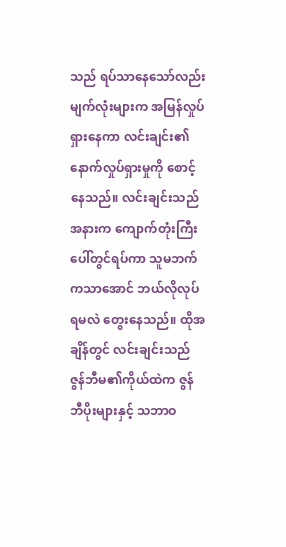သည် ရပ်သာနေသော်လည်း မျက်လုံးများက အမြန်လှုပ်ရှားနေကာ လင်းချင်း၏ နောက်လှုပ်ရှားမှုကို စောင့်နေသည်။ လင်းချင်းသည် အနားက ကျောက်တုံးကြီးပေါ်တွင်ရပ်ကာ သူမဘက်ကသာအောင် ဘယ်လိုလုပ်ရမလဲ တွေးနေသည်။ ထိုအချိန်တွင် လင်းချင်းသည် ဇွန်ဘီမ၏ကိုယ်ထဲက ဇွန်ဘီပိုးများနှင့် သဘာဝ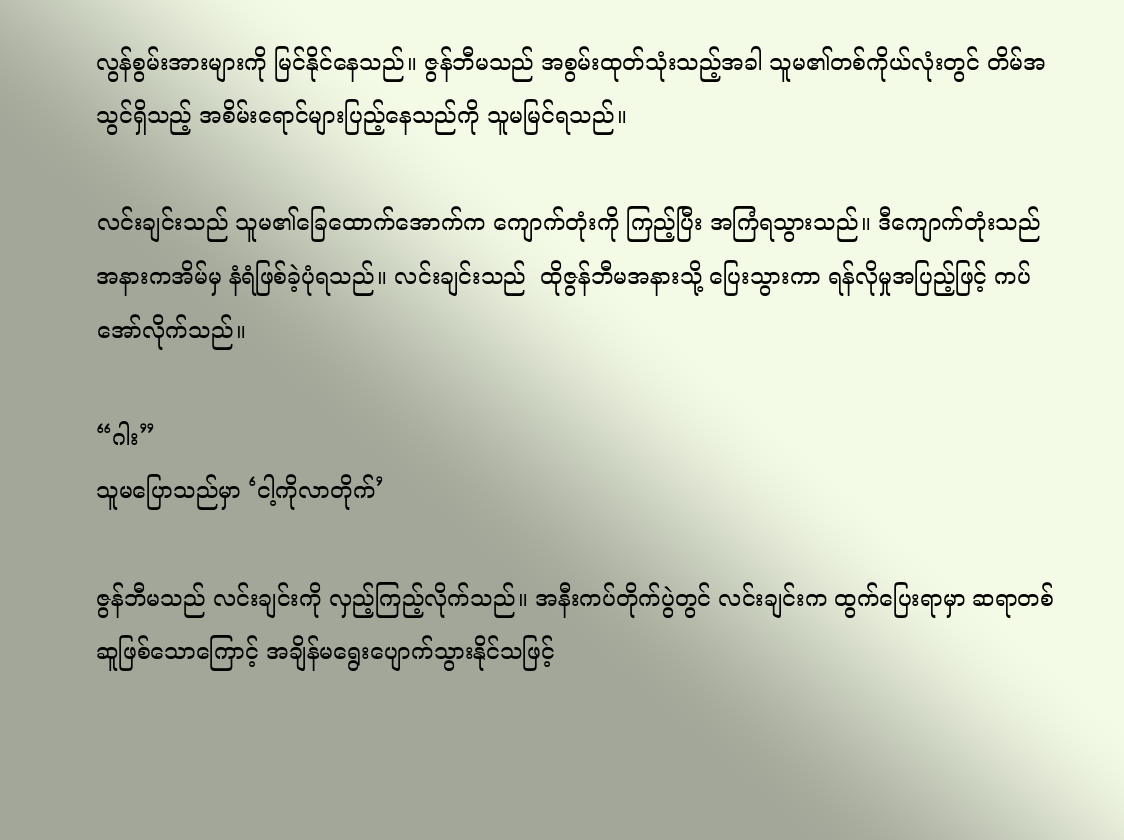လွန်စွမ်းအားများကို မြင်နိုင်နေသည်။ ဇွန်ဘီမသည် အစွမ်းထုတ်သုံးသည့်အခါ သူမ၏တစ်ကိုယ်လုံးတွင် တိမ်အသွင်ရှိသည့် အစိမ်းရောင်များပြည့်နေသည်ကို သူမမြင်ရသည်။

လင်းချင်းသည် သူမ၏ခြေထောက်အောက်က ကျောက်တုံးကို ကြည့်ပြီး အကြံရသွားသည်။ ဒီကျောက်တုံးသည် အနားကအိမ်မှ နံရံဖြစ်ခဲ့ပုံရသည်။ လင်းချင်းသည်  ထိုဇွန်ဘီမအနားသို့ ပြေးသွားကာ ရန်လိုမှုအပြည့်ဖြင့် ကပ်အော်လိုက်သည်။

“ဂါး”
သူမပြောသည်မှာ ‘ငါ့ကိုလာတိုက်’

ဇွန်ဘီမသည် လင်းချင်းကို လှည့်ကြည့်လိုက်သည်။ အနီးကပ်တိုက်ပွဲတွင် လင်းချင်းက ထွက်ပြေးရာမှာ ဆရာတစ်ဆူဖြစ်သောကြောင့် အချိန်မရွေးပျောက်သွားနိုင်သဖြင့်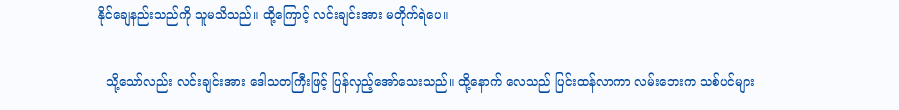နိုင်ချေနည်းသည်ကို သူမသိသည်။ ထို့ကြောင့် လင်းချင်းအား မတိုက်ရဲပေ။

  သို့သော်လည်း လင်းချင်းအား ဒေါသတကြီးဖြင့် ပြန်လှည့်အော်သေးသည်။ ထို့နောက် လေသည် ပြင်းထန်လာကာ လမ်းဘေးက သစ်ပင်များ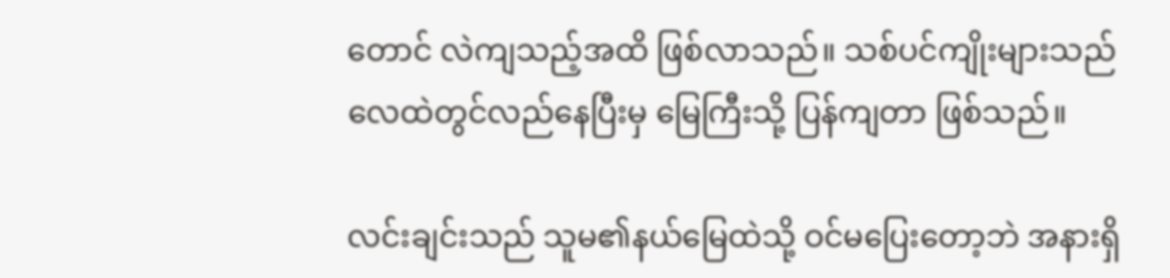တောင် လဲကျသည့်အထိ ဖြစ်လာသည်။ သစ်ပင်ကျိုးများသည် လေထဲတွင်လည်နေပြီးမှ မြေကြီးသို့ ပြန်ကျတာ ဖြစ်သည်။

လင်းချင်းသည် သူမ၏နယ်မြေထဲသို့ ဝင်မပြေးတော့ဘဲ အနားရှိ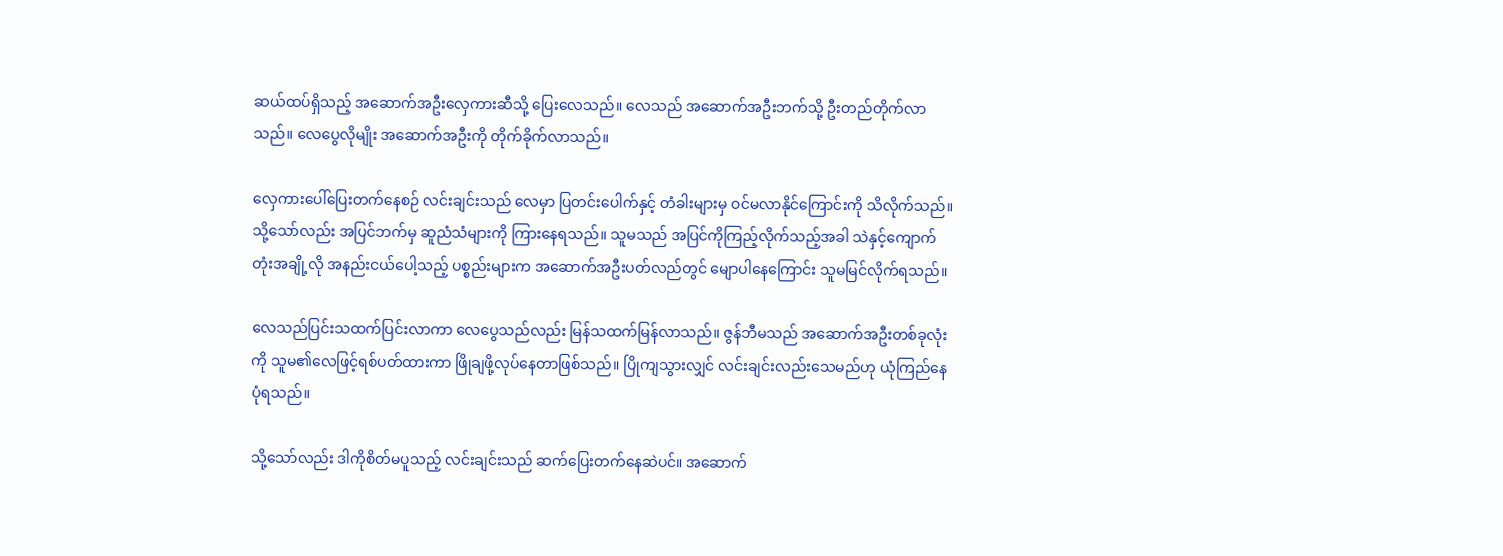ဆယ်ထပ်ရှိသည့် အဆောက်အဦးလှေကားဆီသို့ ပြေးလေသည်။ လေသည် အဆောက်အဦးဘက်သို့ ဦးတည်တိုက်လာသည်။ လေပွေလိုမျိုး အဆောက်အဦးကို တိုက်ခိုက်လာသည်။

လှေကားပေါ်ပြေးတက်နေစဉ် လင်းချင်းသည် လေမှာ ပြတင်းပေါက်နှင့် တံခါးများမှ ဝင်မလာနိုင်ကြောင်းကို သိလိုက်သည်။ သို့သော်လည်း အပြင်ဘက်မှ ဆူညံသံများကို ကြားနေရသည်။ သူမသည် အပြင်ကိုကြည့်လိုက်သည့်အခါ သဲနှင့်ကျောက်တုံးအချို့လို အနည်းငယ်ပေါ့သည့် ပစ္စည်းများက အဆောက်အဦးပတ်လည်တွင် မျောပါနေကြောင်း သူမမြင်လိုက်ရသည်။

လေသည်ပြင်းသထက်ပြင်းလာကာ လေပွေသည်လည်း မြန်သထက်မြန်လာသည်။ ဇွန်ဘီမသည် အဆောက်အဦးတစ်ခုလုံးကို သူမ၏လေဖြင့်ရစ်ပတ်ထားကာ ဖြိုချဖို့လုပ်နေတာဖြစ်သည်။ ပြိုကျသွားလျှင် လင်းချင်းလည်းသေမည်ဟု ယုံကြည်နေပုံရသည်။

သို့သော်လည်း ဒါကိုစိတ်မပူသည့် လင်းချင်းသည် ဆက်ပြေးတက်နေဆဲပင်။ အဆောက်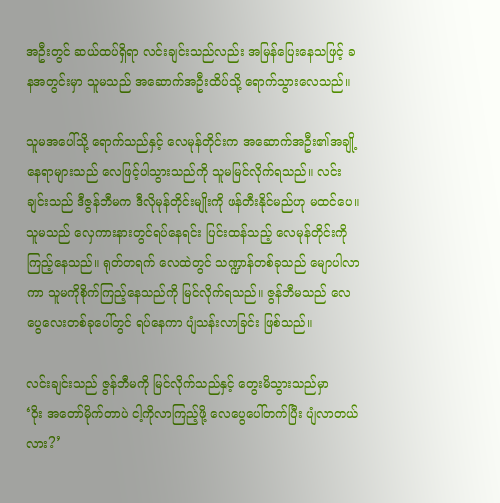အဦးတွင် ဆယ်ထပ်ရှိရာ လင်းချင်းသည်လည်း အမြန်ပြေးနေသဖြင့် ခနအတွင်းမှာ သူမသည် အဆောက်အဦးထိပ်သို့ ရောက်သွားလေသည်။

သူမအပေါ်သို့ ရောက်သည်နှင့် လေမုန်တိုင်းက အဆောက်အဦး၏အချို့နေရာများသည် လေဖြင့်ပါသွားသည်ကို သူမမြင်လိုက်ရသည်။ လင်းချင်းသည် ဒီဇွန်ဘီမက ဒီလိုမုန်တိုင်းမျိုးကို ဖန်တီးနိုင်မည်ဟု မထင်ပေ။ သူမသည် လှေကားနားတွင်ရပ်နေရင်း ပြင်းထန်သည့် လေမုန်တိုင်းကို ကြည့်နေသည်။ ရုတ်တရက် လေထဲတွင် သဏ္ဍာန်တစ်ခုသည် မျောပါလာကာ သူမကိုစိုက်ကြည့်နေသည်ကို မြင်လိုက်ရသည်။ ဇွန်ဘီမသည် လေပွေလေးတစ်ခုပေါ်တွင် ရပ်နေကာ ပျံသန်းလာခြင်း ဖြစ်သည်။

လင်းချင်းသည် ဇွန်ဘီမကို မြင်လိုက်သည်နှင့် တွေးမိသွားသည်မှာ
‘ဝိုး အတော်မိုက်တာပဲ ငါ့ကိုလာကြည့်ဖို့ လေပွေပေါ်တက်ပြီး ပျံလာတယ်လား?’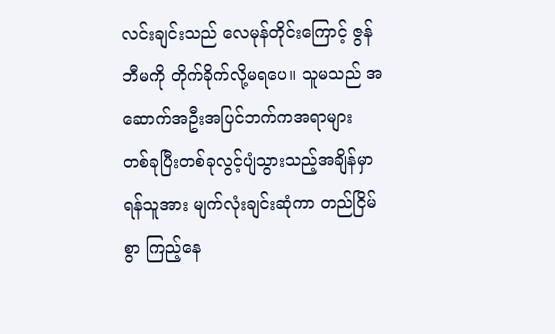လင်းချင်းသည် လေမုန်တိုင်းကြောင့် ဇွန်ဘီမကို တိုက်ခိုက်လို့မရပေ။ သူမသည် အဆောက်အဦးအပြင်ဘက်ကအရာများ တစ်ခုပြီးတစ်ခုလွင့်ပျံသွားသည့်အချိန်မှာ ရန်သူအား မျက်လုံးချင်းဆုံကာ တည်ငြိမ်စွာ ကြည့်နေ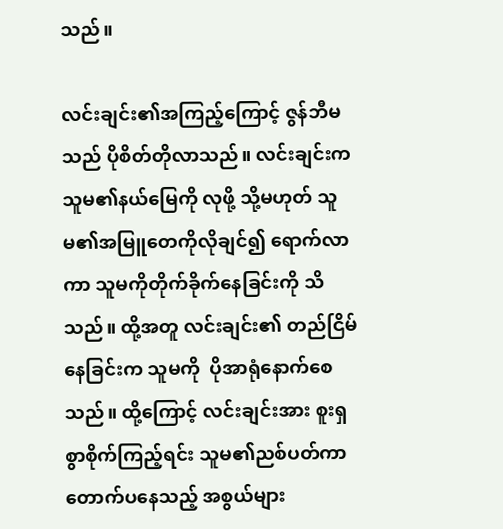သည်။

လင်းချင်း၏အကြည့်ကြောင့် ဇွန်ဘီမသည် ပိုစိတ်တိုလာသည်။ လင်းချင်းက သူမ၏နယ်မြေကို လုဖို့ သို့မဟုတ် သူမ၏အမြူတေကိုလိုချင်၍ ရောက်လာကာ သူမကိုတိုက်ခိုက်နေခြင်းကို သိသည်။ ထို့အတူ လင်းချင်း၏ တည်ငြိမ်နေခြင်းက သူမကို  ပိုအာရုံနောက်စေသည်။ ထို့ကြောင့် လင်းချင်းအား စူးရှစွာစိုက်ကြည့်ရင်း သူမ၏ညစ်ပတ်ကာ တောက်ပနေသည့် အစွယ်များ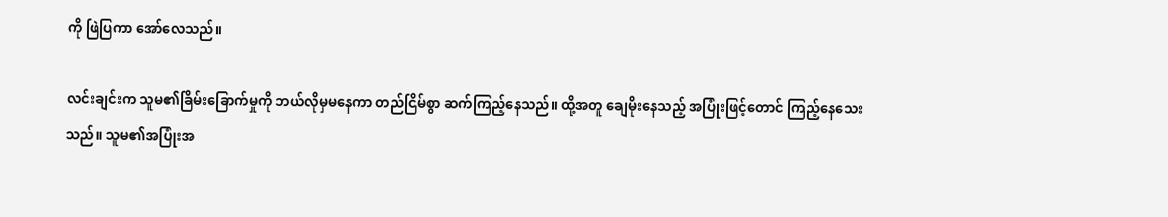ကို ဖြဲပြကာ အော်လေသည်။

လင်းချင်းက သူမ၏ခြိမ်းခြောက်မှုကို ဘယ်လိုမှမနေကာ တည်ငြိမ်စွာ ဆက်ကြည့်နေသည်။ ထို့အတူ ချေမိုးနေသည့် အပြုံးဖြင့်တောင် ကြည့်နေသေးသည်။ သူမ၏အပြုံးအ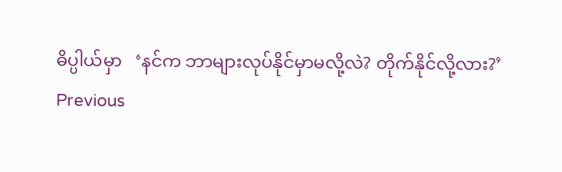ဓိပ္ပါယ်မှာ   ‘နင်က ဘာများလုပ်နိုင်မှာမလို့လဲ? တိုက်နိုင်လို့လား?’
Previous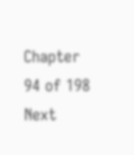Chapter 94 of 198 Next